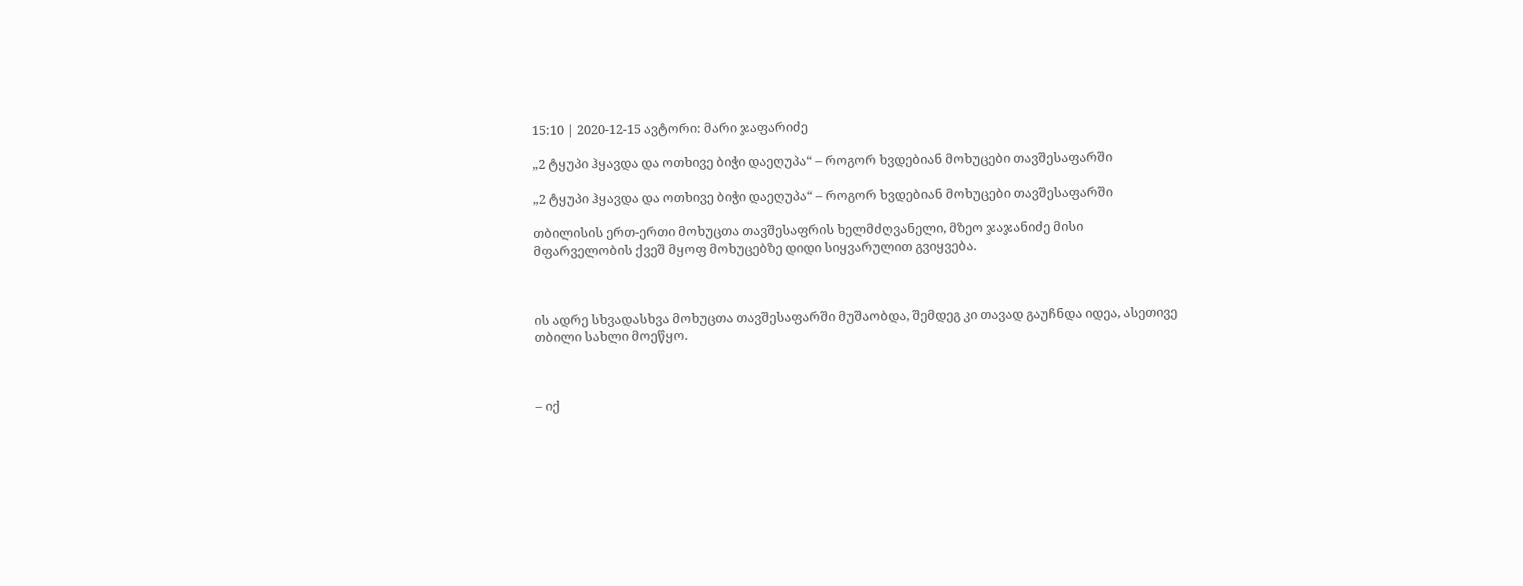15:10 | 2020-12-15 ავტორი: მარი ჯაფარიძე

„2 ტყუპი ჰყავდა და ოთხივე ბიჭი დაეღუპა“ – როგორ ხვდებიან მოხუცები თავშესაფარში

„2 ტყუპი ჰყავდა და ოთხივე ბიჭი დაეღუპა“ – როგორ ხვდებიან მოხუცები თავშესაფარში

თბილისის ერთ-ერთი მოხუცთა თავშესაფრის ხელმძღვანელი, მზეო ჯაჯანიძე მისი მფარველობის ქვეშ მყოფ მოხუცებზე დიდი სიყვარულით გვიყვება.



ის ადრე სხვადასხვა მოხუცთა თავშესაფარში მუშაობდა, შემდეგ კი თავად გაუჩნდა იდეა, ასეთივე თბილი სახლი მოეწყო.



– იქ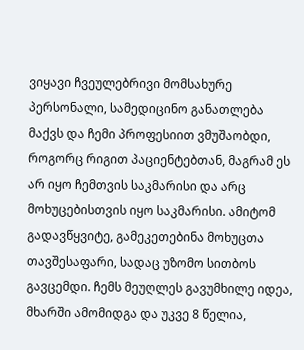ვიყავი ჩვეულებრივი მომსახურე პერსონალი, სამედიცინო განათლება მაქვს და ჩემი პროფესიით ვმუშაობდი, როგორც რიგით პაციენტებთან, მაგრამ ეს არ იყო ჩემთვის საკმარისი და არც მოხუცებისთვის იყო საკმარისი. ამიტომ გადავწყვიტე, გამეკეთებინა მოხუცთა თავშესაფარი, სადაც უზომო სითბოს გავცემდი. ჩემს მეუღლეს გავუმხილე იდეა, მხარში ამომიდგა და უკვე 8 წელია,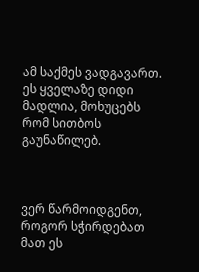ამ საქმეს ვადგავართ. ეს ყველაზე დიდი მადლია, მოხუცებს რომ სითბოს გაუნაწილებ.



ვერ წარმოიდგენთ, როგორ სჭირდებათ მათ ეს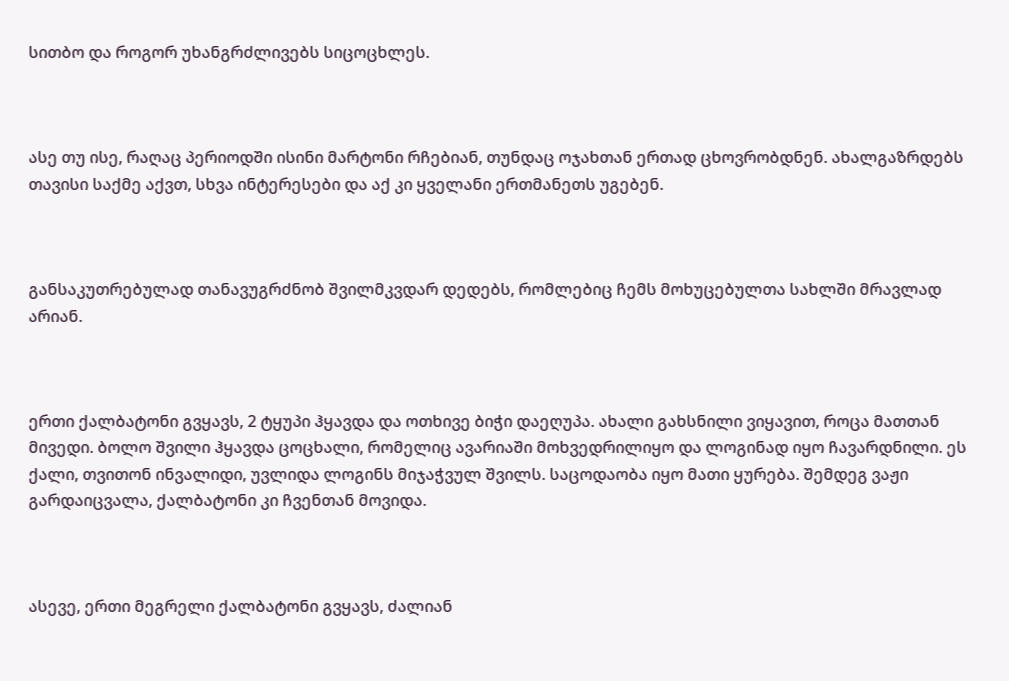სითბო და როგორ უხანგრძლივებს სიცოცხლეს.



ასე თუ ისე, რაღაც პერიოდში ისინი მარტონი რჩებიან, თუნდაც ოჯახთან ერთად ცხოვრობდნენ. ახალგაზრდებს თავისი საქმე აქვთ, სხვა ინტერესები და აქ კი ყველანი ერთმანეთს უგებენ.



განსაკუთრებულად თანავუგრძნობ შვილმკვდარ დედებს, რომლებიც ჩემს მოხუცებულთა სახლში მრავლად არიან.



ერთი ქალბატონი გვყავს, 2 ტყუპი ჰყავდა და ოთხივე ბიჭი დაეღუპა. ახალი გახსნილი ვიყავით, როცა მათთან მივედი. ბოლო შვილი ჰყავდა ცოცხალი, რომელიც ავარიაში მოხვედრილიყო და ლოგინად იყო ჩავარდნილი. ეს ქალი, თვითონ ინვალიდი, უვლიდა ლოგინს მიჯაჭვულ შვილს. საცოდაობა იყო მათი ყურება. შემდეგ ვაჟი გარდაიცვალა, ქალბატონი კი ჩვენთან მოვიდა.



ასევე, ერთი მეგრელი ქალბატონი გვყავს, ძალიან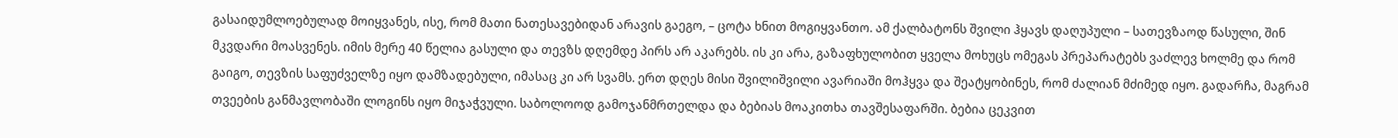გასაიდუმლოებულად მოიყვანეს, ისე, რომ მათი ნათესავებიდან არავის გაეგო, – ცოტა ხნით მოგიყვანთო. ამ ქალბატონს შვილი ჰყავს დაღუპული – სათევზაოდ წასული, შინ მკვდარი მოასვენეს. იმის მერე 40 წელია გასული და თევზს დღემდე პირს არ აკარებს. ის კი არა, გაზაფხულობით ყველა მოხუცს ომეგას პრეპარატებს ვაძლევ ხოლმე და რომ გაიგო, თევზის საფუძველზე იყო დამზადებული, იმასაც კი არ სვამს. ერთ დღეს მისი შვილიშვილი ავარიაში მოჰყვა და შეატყობინეს, რომ ძალიან მძიმედ იყო. გადარჩა, მაგრამ თვეების განმავლობაში ლოგინს იყო მიჯაჭვული. საბოლოოდ გამოჯანმრთელდა და ბებიას მოაკითხა თავშესაფარში. ბებია ცეკვით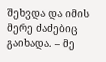შეხვდა და იმის მერე ძაძებიც გაიხადა. – მე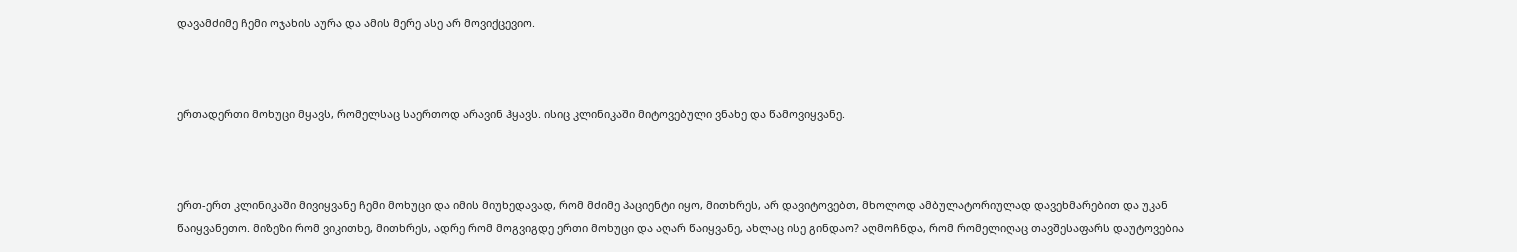დავამძიმე ჩემი ოჯახის აურა და ამის მერე ასე არ მოვიქცევიო.



ერთადერთი მოხუცი მყავს, რომელსაც საერთოდ არავინ ჰყავს. ისიც კლინიკაში მიტოვებული ვნახე და წამოვიყვანე.



ერთ-ერთ კლინიკაში მივიყვანე ჩემი მოხუცი და იმის მიუხედავად, რომ მძიმე პაციენტი იყო, მითხრეს, არ დავიტოვებთ, მხოლოდ ამბულატორიულად დავეხმარებით და უკან წაიყვანეთო. მიზეზი რომ ვიკითხე, მითხრეს, ადრე რომ მოგვიგდე ერთი მოხუცი და აღარ წაიყვანე, ახლაც ისე გინდაო? აღმოჩნდა, რომ რომელიღაც თავშესაფარს დაუტოვებია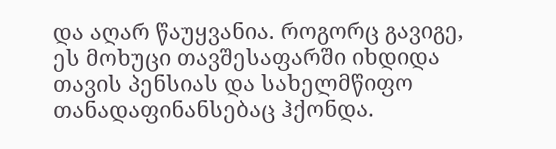და აღარ წაუყვანია. როგორც გავიგე, ეს მოხუცი თავშესაფარში იხდიდა თავის პენსიას და სახელმწიფო თანადაფინანსებაც ჰქონდა.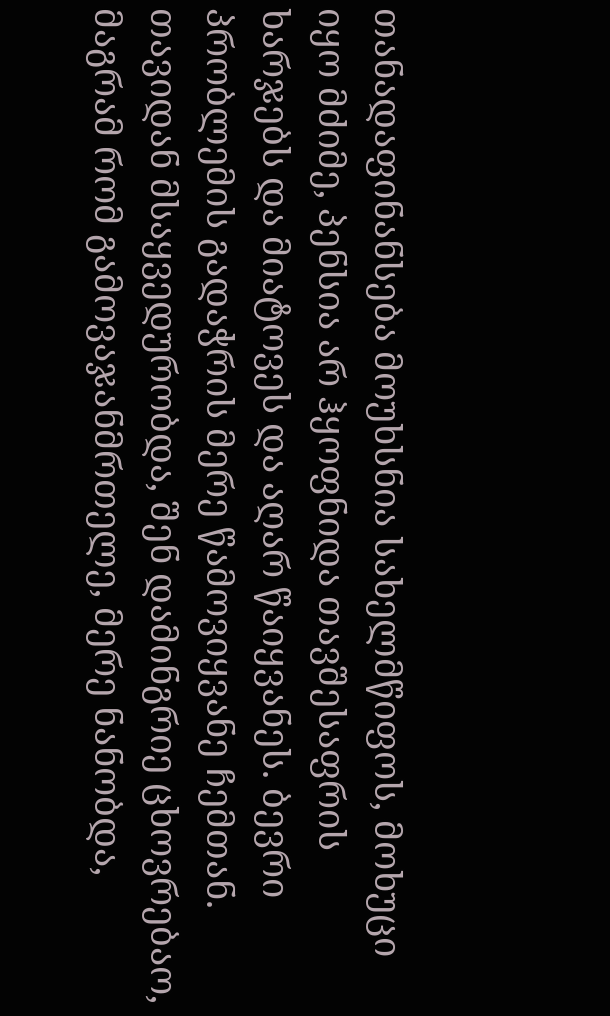თანადაფინანსება მოუხსნია სახელმწიფოს, მოხუცი იყო მძიმე, პენსია არ ჰყოფნიდა თავშესაფრის ხარჯებს და მიატოვეს და აღარ წაიყვანეს. ბევრი პრობლემის გადაჭრის მერე წამოვიყვანე ჩემთან. თავიდან მსაყვედურობდა, შენ დამინგრიე ცხოვრებაო, მაგრამ რომ გამოვაჯანმრთელე, მერე ნანობდა,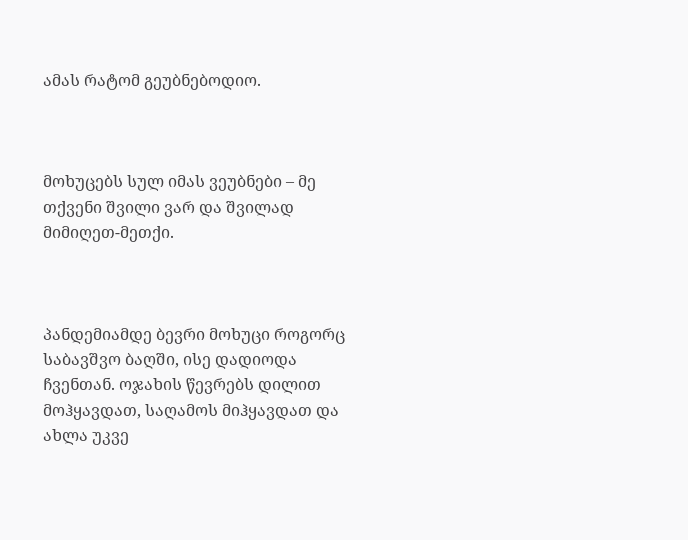ამას რატომ გეუბნებოდიო.



მოხუცებს სულ იმას ვეუბნები – მე თქვენი შვილი ვარ და შვილად მიმიღეთ-მეთქი.



პანდემიამდე ბევრი მოხუცი როგორც საბავშვო ბაღში, ისე დადიოდა ჩვენთან. ოჯახის წევრებს დილით მოჰყავდათ, საღამოს მიჰყავდათ და ახლა უკვე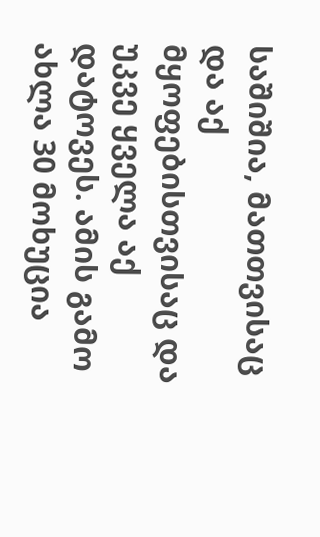საშიშია, მათთვისაც და აქ მყოფებისთვისაც და უკვე ყველა აქ დატოვეს. ამის გამო ახლა 30 მოხუცია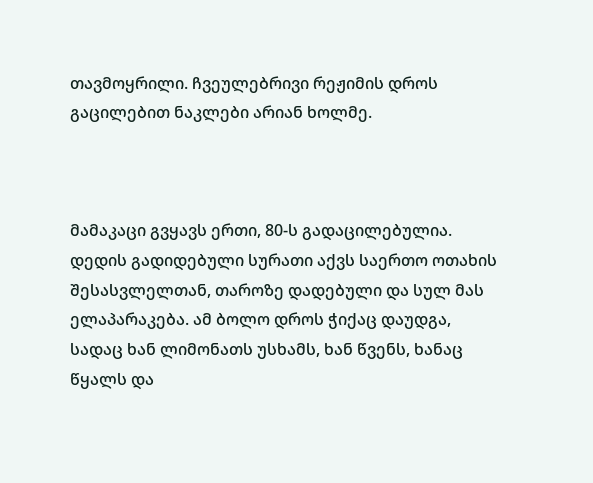თავმოყრილი. ჩვეულებრივი რეჟიმის დროს გაცილებით ნაკლები არიან ხოლმე.



მამაკაცი გვყავს ერთი, 80-ს გადაცილებულია. დედის გადიდებული სურათი აქვს საერთო ოთახის შესასვლელთან, თაროზე დადებული და სულ მას ელაპარაკება. ამ ბოლო დროს ჭიქაც დაუდგა, სადაც ხან ლიმონათს უსხამს, ხან წვენს, ხანაც წყალს და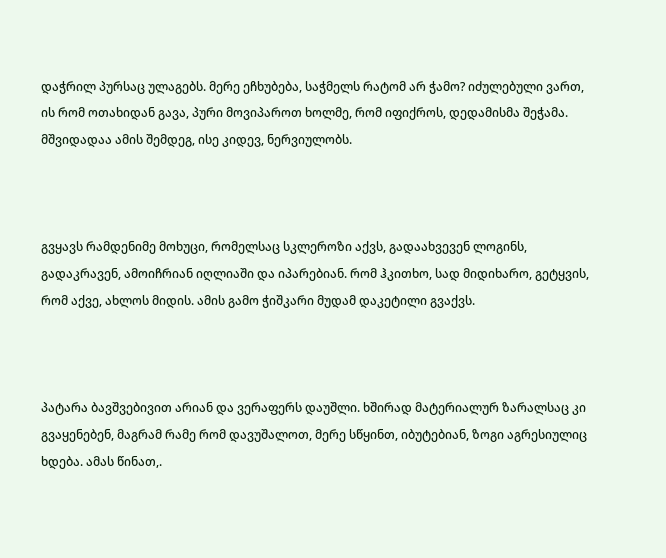დაჭრილ პურსაც ულაგებს. მერე ეჩხუბება, საჭმელს რატომ არ ჭამო? იძულებული ვართ, ის რომ ოთახიდან გავა, პური მოვიპაროთ ხოლმე, რომ იფიქროს, დედამისმა შეჭამა. მშვიდადაა ამის შემდეგ, ისე კიდევ, ნერვიულობს.



გვყავს რამდენიმე მოხუცი, რომელსაც სკლეროზი აქვს, გადაახვევენ ლოგინს, გადაკრავენ, ამოიჩრიან იღლიაში და იპარებიან. რომ ჰკითხო, სად მიდიხარო, გეტყვის, რომ აქვე, ახლოს მიდის. ამის გამო ჭიშკარი მუდამ დაკეტილი გვაქვს.



პატარა ბავშვებივით არიან და ვერაფერს დაუშლი. ხშირად მატერიალურ ზარალსაც კი გვაყენებენ, მაგრამ რამე რომ დავუშალოთ, მერე სწყინთ, იბუტებიან, ზოგი აგრესიულიც ხდება. ამას წინათ,.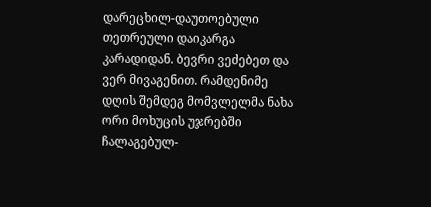დარეცხილ-დაუთოებული თეთრეული დაიკარგა კარადიდან. ბევრი ვეძებეთ და ვერ მივაგენით. რამდენიმე დღის შემდეგ მომვლელმა ნახა ორი მოხუცის უჯრებში ჩალაგებულ-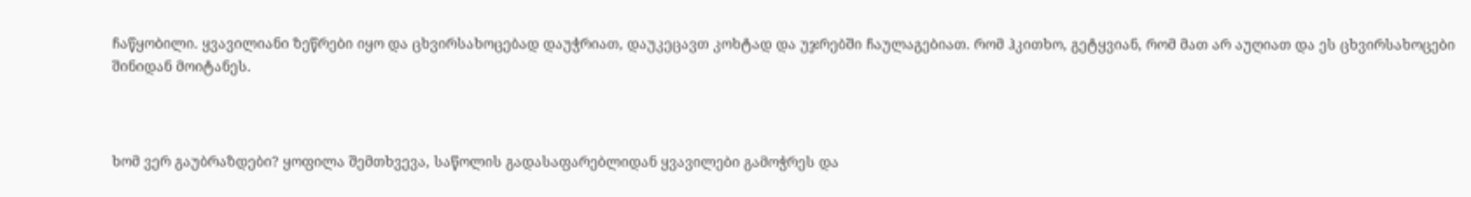ჩაწყობილი. ყვავილიანი ზეწრები იყო და ცხვირსახოცებად დაუჭრიათ, დაუკეცავთ კოხტად და უჯრებში ჩაულაგებიათ. რომ ჰკითხო, გეტყვიან, რომ მათ არ აუღიათ და ეს ცხვირსახოცები შინიდან მოიტანეს.



ხომ ვერ გაუბრაზდები? ყოფილა შემთხვევა, საწოლის გადასაფარებლიდან ყვავილები გამოჭრეს და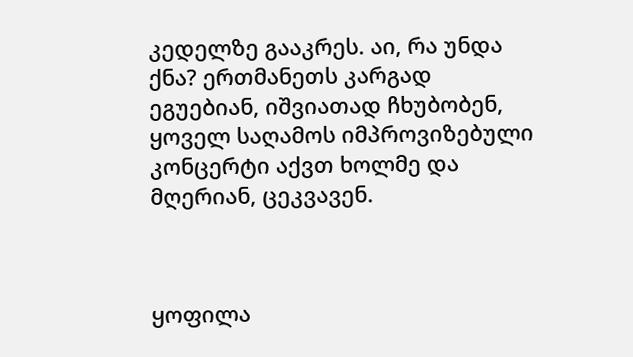კედელზე გააკრეს. აი, რა უნდა ქნა? ერთმანეთს კარგად ეგუებიან, იშვიათად ჩხუბობენ, ყოველ საღამოს იმპროვიზებული კონცერტი აქვთ ხოლმე და მღერიან, ცეკვავენ.



ყოფილა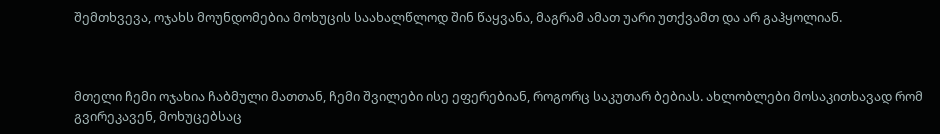შემთხვევა, ოჯახს მოუნდომებია მოხუცის საახალწლოდ შინ წაყვანა, მაგრამ ამათ უარი უთქვამთ და არ გაჰყოლიან.



მთელი ჩემი ოჯახია ჩაბმული მათთან, ჩემი შვილები ისე ეფერებიან, როგორც საკუთარ ბებიას. ახლობლები მოსაკითხავად რომ გვირეკავენ, მოხუცებსაც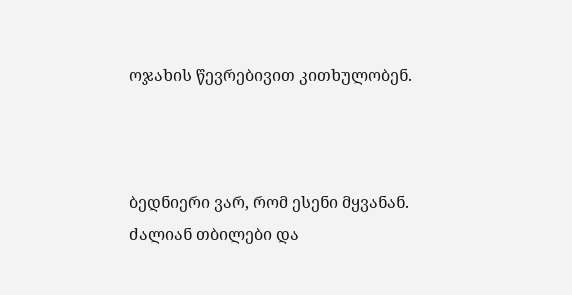ოჯახის წევრებივით კითხულობენ.



ბედნიერი ვარ, რომ ესენი მყვანან. ძალიან თბილები და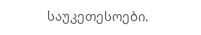საუკეთესოები.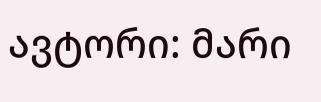ავტორი: მარი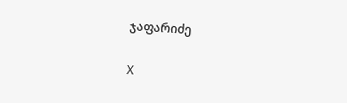ჯაფარიძე

X